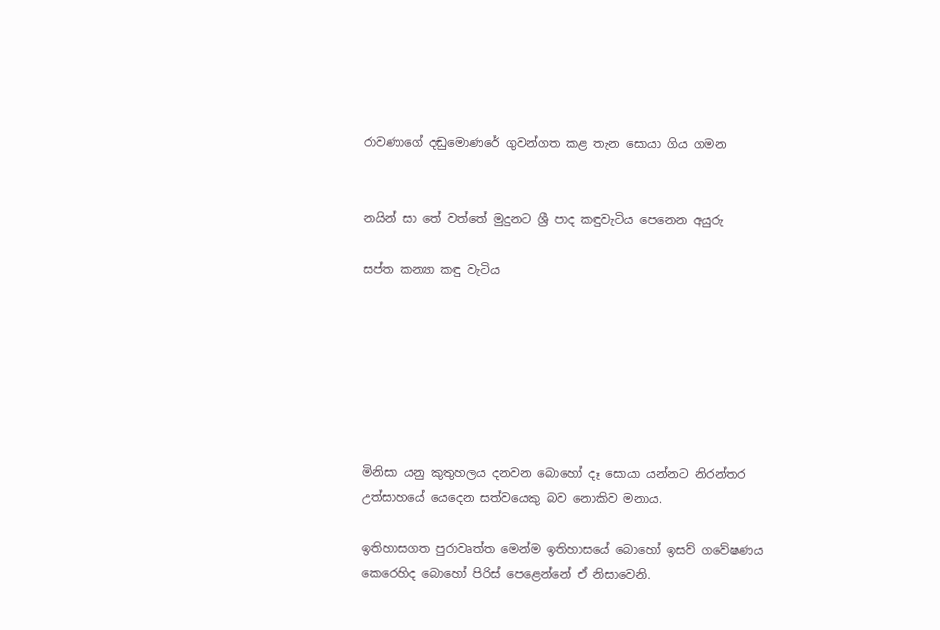රාවණාගේ දඬුමොණරේ ගුවන්ගත කළ තැන සොයා ගිය ගමන


නයින් සා තේ වත්තේ මුදුනට ශ්‍රී පාද කඳුවැටිය පෙනෙන අයුරු

සප්ත කන්‍යා කඳු වැටිය







මිනිසා යනු කුතුහලය දනවන බොහෝ දෑ සොයා යන්නට නිරන්තර උත්සාහයේ යෙදෙන සත්වයෙකු බව නොකිව මනාය.

ඉතිහාසගත පුරාවෘත්ත මෙන්ම ඉතිහාසයේ බොහෝ ඉසව් ගවේෂණය කෙරෙහිද බොහෝ පිරිස් පෙළෙන්නේ ඒ නිසාවෙනි.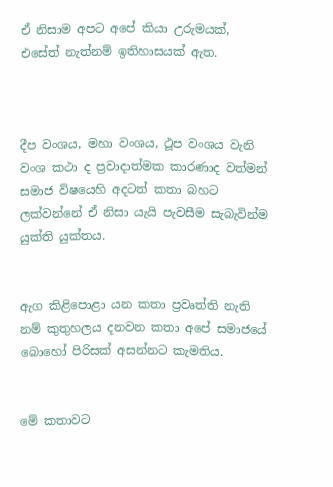ඒ නිසාම අපට අපේ කියා උරුමයක්, එසේත් නැත්නම් ඉතිහාසයක් ඇත.



දීප වංශය, මහා වංශය, ථූප වංශය වැනි වංශ කථා ද ප්‍රවාදාත්මක කාරණාද වත්මන් සමාජ විෂයෙහි අදටත් කතා බහට ලක්වන්නේ ඒ නිසා යැයි පැවසීම සැබැවින්ම යුක්ති යුක්තය.


ඇග කිළිපොළා යන කතා ප්‍රවෘත්ති නැති නම් කුතුහලය දනවන කතා අපේ සමාජයේ බොහෝ පිරිසක් අසන්නට කැමතිය.


මේ කතාවට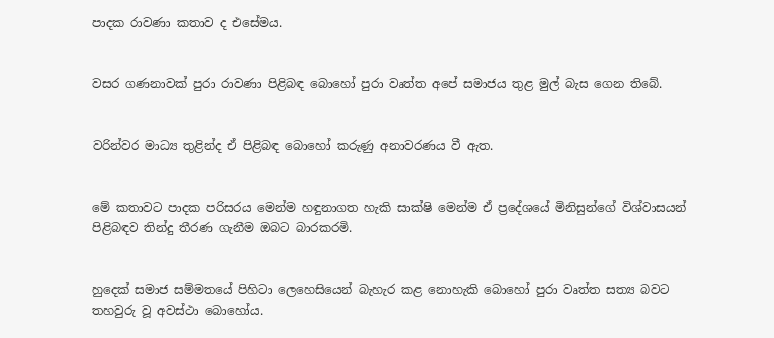පාදක රාවණා කතාව ද එසේමය.


වසර ගණනාවක් පුරා රාවණා පිළිබඳ බොහෝ පුරා වෘත්ත අපේ සමාජය තුළ මුල් බැස ගෙන තිබේ.


වරින්වර මාධ්‍ය තුළින්ද ඒ පිළිබඳ බොහෝ කරුණු අනාවරණය වී ඇත.


මේ කතාවට පාදක පරිසරය මෙන්ම හඳුනාගත හැකි සාක්ෂි මෙන්ම ඒ ප්‍රදේශයේ මිනිසුන්ගේ විශ්වාසයන් පිළිබඳව තින්දු තීරණ ගැනීම ඔබට බාරකරමි.


හුදෙක් සමාජ සම්මතයේ පිහිටා ලෙහෙසියෙන් බැහැර කළ නොහැකි බොහෝ පුරා වෘත්ත සත්‍ය බවට තහවුරු වූ අවස්ථා බොහෝය.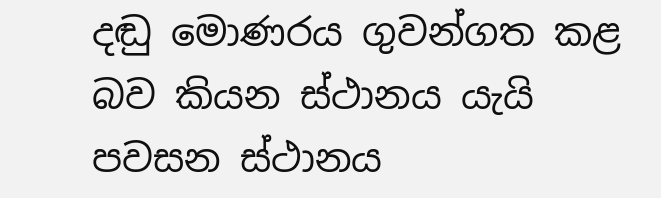දඬු මොණරය ගුවන්ගත කළ බව කියන ස්ථානය යැයි   පවසන ස්ථානය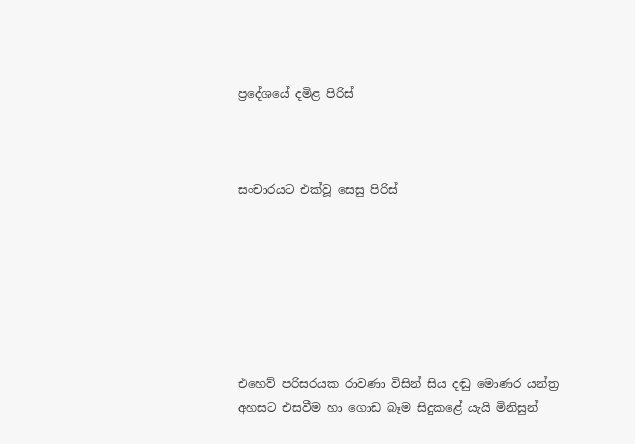ප්‍රදේශයේ දමිළ පිරිස්



සංචාරයට එක්වූ සෙසු පිරිස්







එහෙව් පරිසරයක රාවණා විසින් සිය දඬු මොණර යන්ත්‍ර අහසට එසවීම හා ගොඩ බෑම සිදුකළේ යැයි මිනිසුන්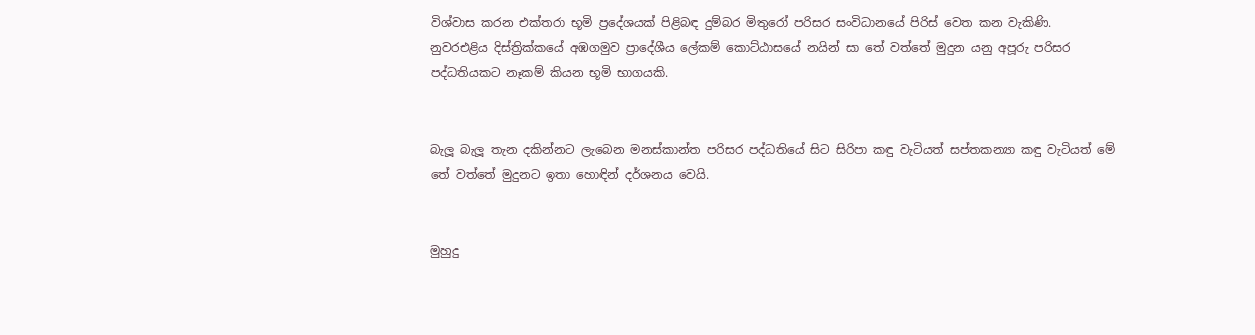විශ්වාස කරන එක්තරා භූමි ප්‍රදේශයක් පිළිබඳ දුම්බර මිතුරෝ පරිසර සංවිධානයේ පිරිස් වෙත කන වැකිණි.
නුවරඑළිය දිස්ත්‍රික්කයේ අඹගමුව ප්‍රාදේශීය ලේකම් කොට්ඨාසයේ නයින් සා තේ වත්තේ මුදුන යනු අපූරු පරිසර පද්ධතියකට නෑකම් කියන භූමි භාගයකි.


බැලූ බැලූ තැන දකින්නට ලැබෙන මනස්කාන්ත පරිසර පද්ධතියේ සිට සිරිපා කඳු වැටියත් සප්තකන්‍යා කඳු වැටියත් මේ තේ වත්තේ මුදුනට ඉතා හොඳින් දර්ශනය වෙයි.


මුහුදු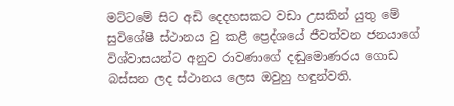මට්ටමේ සිට අඩි දෙදහසකට වඩා උසකින් යුතු මේ සුවිශේෂී ස්ථානය වු කළී ප්‍රෙද්ශයේ ජීවත්වන ජනයාගේ විශ්වාසයන්ට අනුව රාවණාගේ දඬුමොණරය ගොඩ බස්සන ලද ස්ථානය ලෙස ඔවුහු හඳුන්වති.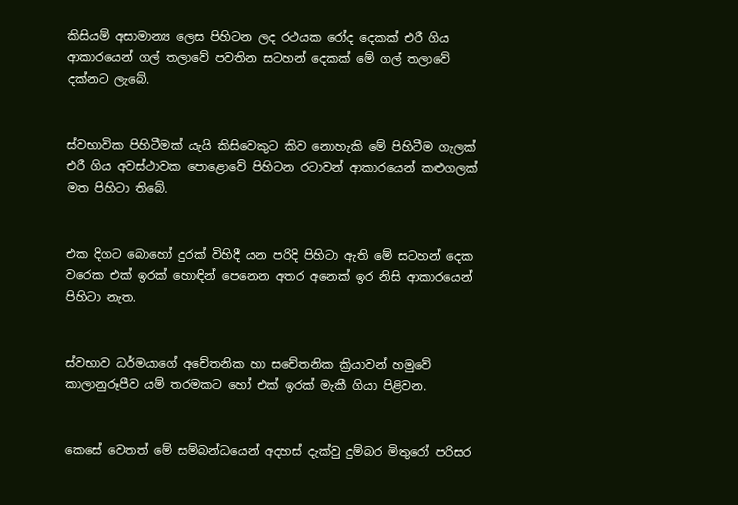කිසියම් අසාමාන්‍ය ලෙස පිහිටන ලද රථයක රෝද දෙකක් එරී ගිය ආකාරයෙන් ගල් තලාවේ පවතින සටහන් දෙකක් මේ ගල් තලාවේ දක්නට ලැබේ.


ස්වභාවික පිහිටීමක් යැයි කිසිවෙකුට කිව නොහැකි මේ පිහිටීම ගැලක් එරී ගිය අවස්ථාවක පොළොවේ පිහිටන රටාවන් ආකාරයෙන් කළුගලක් මත පිහිටා තිබේ.


එක දිගට බොහෝ දුරක් විහිදී යන පරිදි පිහිටා ඇති මේ සටහන් දෙක වරෙක එක් ඉරක් හොඳින් පෙනෙන අතර අනෙක් ඉර නිසි ආකාරයෙන් පිහිටා නැත.


ස්වභාව ධර්මයාගේ අචේතනික හා සචේතනික ක්‍රියාවන් හමුවේ කාලානුරූපීව යම් තරමකට හෝ එක් ඉරක් මැකී ගියා පිළිවන.


කෙසේ වෙතත් මේ සම්බන්ධයෙන් අදහස් දැක්වු දුම්බර මිතුරෝ පරිසර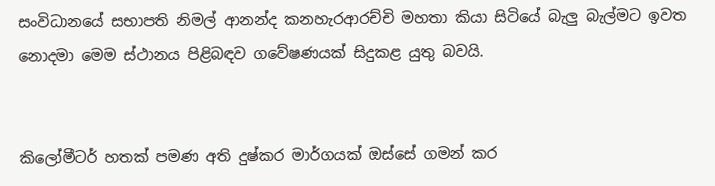සංවිධානයේ සභාපති නිමල් ආනන්ද කනහැරආරච්චි මහතා කියා සිටියේ බැලු බැල්මට ඉවත නොදමා මෙම ස්ථානය පිළිබඳව ගවේෂණයක් සිදුකළ යුතු බවයි.


කිලෝමීටර් හතක් පමණ අති දුෂ්කර මාර්ගයක් ඔස්සේ ගමන් කර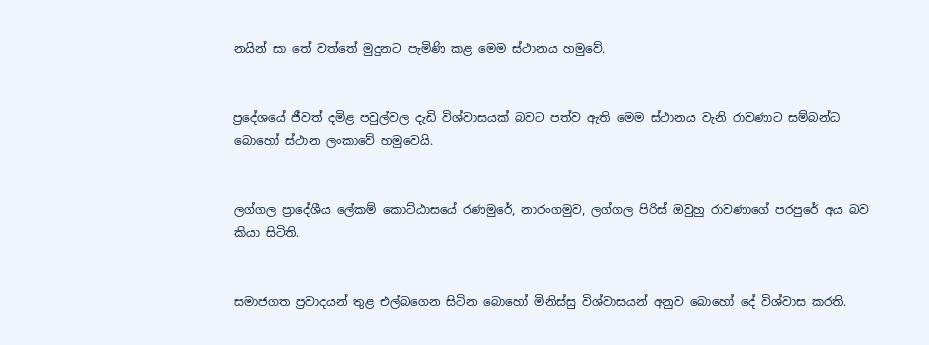නයින් සා තේ වත්තේ මුදුනට පැමිණි කළ මෙම ස්ථානය හමුවේ.


ප්‍රදේශයේ ජීවත් දමිළ පවුල්වල දැඩි විශ්වාසයක් බවට පත්ව ඇති මෙම ස්ථානය වැනි රාවණාට සම්බන්ධ බොහෝ ස්ථාන ලංකාවේ හමුවෙයි.


ලග්ගල ප්‍රාදේශීය ලේකම් කොට්ඨාසයේ රණමුරේ, නාරංගමුව, ලග්ගල පිරිස් ඔවුහු රාවණාගේ පරපුරේ අය බව කියා සිටිති.


සමාජගත ප්‍රවාදයන් තුළ එල්බගෙන සිටින බොහෝ මිනිස්සු විශ්වාසයන් අනුව බොහෝ දේ විශ්වාස කරති.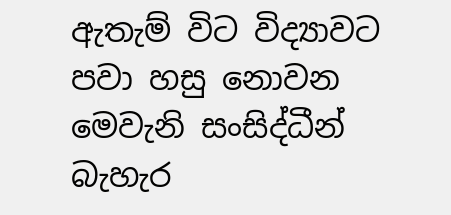ඇතැම් විට විද්‍යාවට පවා හසු නොවන මෙවැනි සංසිද්ධීන් බැහැර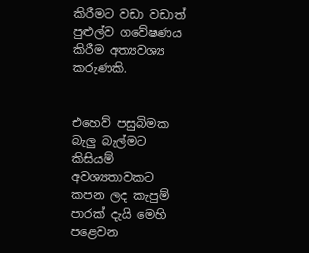කිරීමට වඩා වඩාත් පුළුල්ව ගවේෂණය කිරීම අත්‍යවශ්‍ය කරුණකි.


එහෙව් පසුබිමක බැලු බැල්මට කිසියම් අවශ්‍යතාවකට කපන ලද කැපුම් පාරක් දැයි මෙහි පළෙවන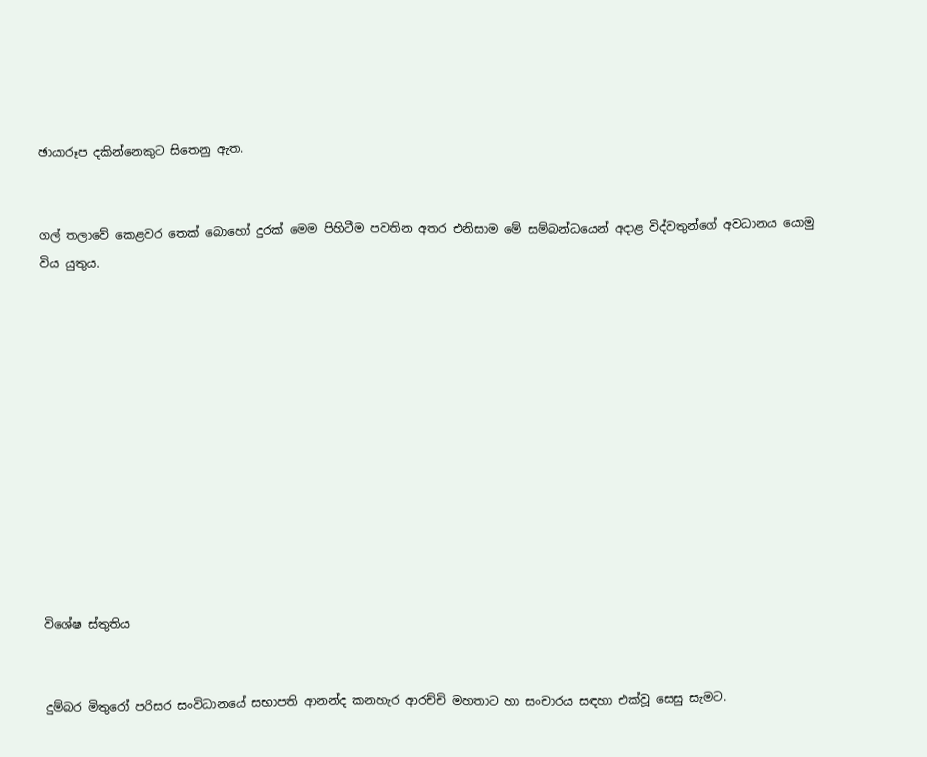ඡායාරූප දකින්නෙකුට සිතෙනු ඇත.


ගල් තලාවේ කෙළවර තෙක් බොහෝ දුරක් මෙම පිහිටීම පවතින අතර එනිසාම මේ සම්බන්ධයෙන් අදාළ විද්වතුන්ගේ අවධානය යොමු විය යුතුය.












විශේෂ ස්තුතිය


දුම්බර මිතුරෝ පරිසර සංවිධානයේ සභාපති ආනන්ද කනහැර ආරච්චි මහතාට හා සංචාරය සඳහා එක්වූ සෙසු සැමට.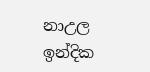නාඋල  ඉන්දික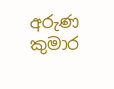අරුණ කුමාර